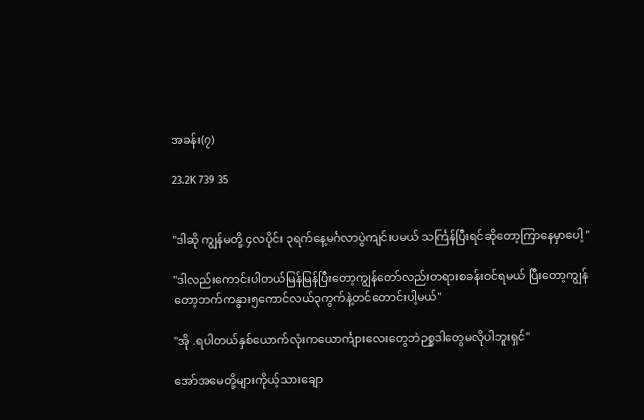အခန်း(၇)

23.2K 739 35


"ဒါဆို ကျွန်မတို့ ၄လပိုင်း ၃ရက်နေ့မင်္ဂလာပွဲကျင်းပမယ် သင်္ကြန်ပြီးရင်ဆိုတော့ကြာနေမှာပေါ့ "

"ဒါလည်းကောင်းပါတယ်မြန်မြန်ပြီးတော့ကျွန်တော်လည်းတရားစခန်းဝင်ရမယ် ပြီးတော့ကျွန်တော့ဘက်ကနွား၅ကောင်လယ်၃ကွက်နဲ့တင်တောင်းပါ့မယ်"

"အို .ရပါတယ်နှစ်ယောက်လုံးကယောင်္ကျားလေးတွေဘဲဉစ္စဒါတွေမလိုပါဘူးရှင်"

အော်အမေတို့များကိုယ့်သားချော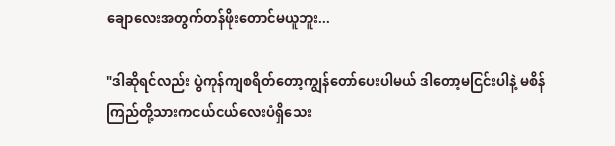ချောလေးအတွက်တန်ဖိုးတောင်မယူဘူး...

"ဒါဆိုရင်လည်း ပွဲကုန်ကျစရိတ်တော့ကျွန်တော်ပေးပါမယ် ဒါတော့မငြင်းပါနဲ့ မစိန်ကြည်တို့သားကငယ်ငယ်လေးပံရှိသေး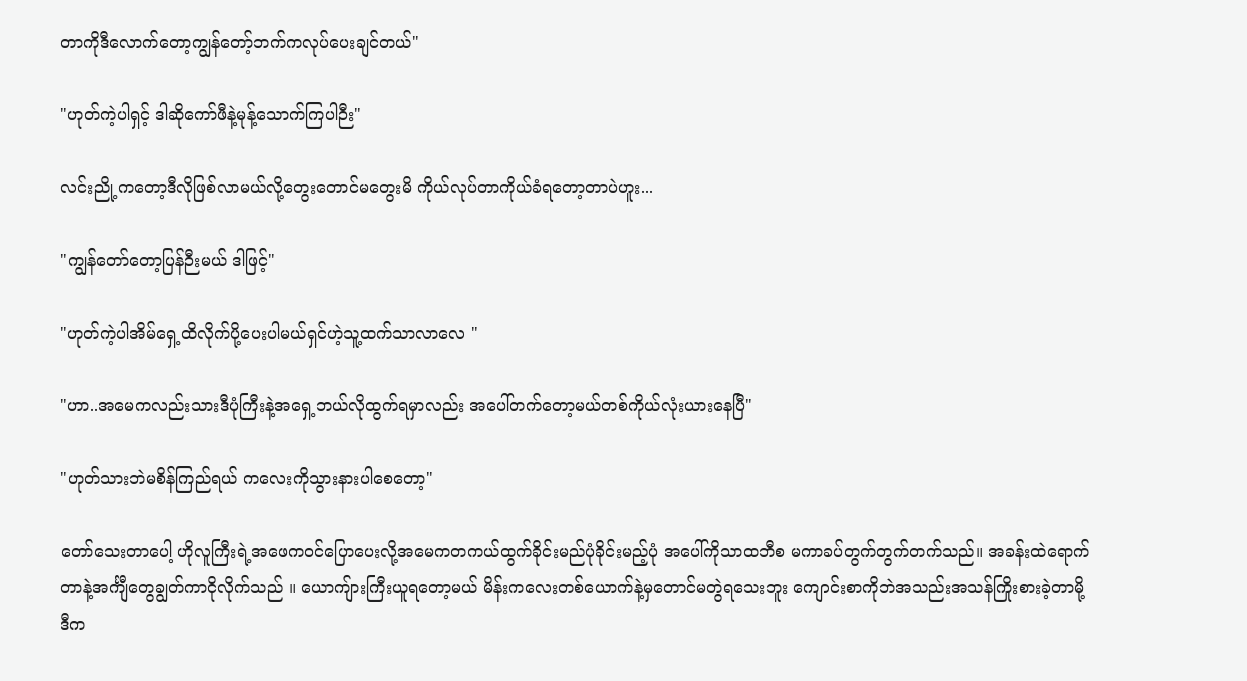တာကိုဒီလောက်တော့ကျွန်တော့်ဘက်ကလုပ်ပေးချင်တယ်"

"ဟုတ်ကဲ့ပါရှင့် ဒါဆိုကော်ဖီနဲ့မုန့်သောက်ကြပါဉီး"

လင်းညို့ကတော့ဒီလိုဖြစ်လာမယ်လို့တွေးတောင်မတွေးမိ ကိုယ်လုပ်တာကိုယ်ခံရတော့တာပဲဟူး...

"ကျွန်တော်တော့ပြန်ဉီးမယ် ဒါဖြင့်"

"ဟုတ်ကဲ့ပါအိမ်ရှေ့ထိလိုက်ပို့ပေးပါမယ်ရှင်ဟဲ့သူ့ထက်သာလာလေ "

"ဟာ..အမေကလည်းသားဒီပုံကြီးနဲ့အရှေ့ဘယ်လိုထွက်ရမှာလည်း အပေါ်တက်တော့မယ်တစ်ကိုယ်လုံးယားနေပြီ"

"ဟုတ်သားဘဲမစိန်ကြည်ရယ် ကလေးကိုသွားနားပါစေတော့"

တော်သေးတာပေါ့ ဟိုလူကြီးရဲ့အဖေကဝင်ပြောပေးလို့အမေကတကယ်ထွက်ခိုင်းမည်ပုံခိုင်းမည့်ပုံ အပေါ်ကိုသာထဘီစ မကာခပ်တွက်တွက်တက်သည်။ အခန်းထဲရောက်တာနဲ့အင်္ကျီတွေချွတ်ကာငိုလိုက်သည် ။ ယောကျ်ားကြီးယူရတော့မယ် မိန်းကလေးတစ်ယောက်နဲ့မှတောင်မတွဲရသေးဘူး ကျောင်းစာကိုဘဲအသည်းအသန်ကြိုးစားခဲ့တာမို့ ဒီက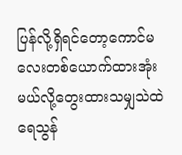ပြန်လို့ရှိရင်တော့ကောင်မလေးတစ်ယောက်ထားအုံးမယ်လို့တွေးထားသမျှသဲထဲရေသွန်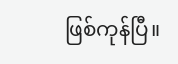ဖြစ်ကုန်ပြီ။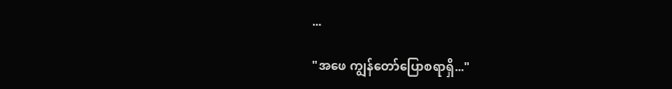...

"အဖေ ကျွန်တော်ပြောစရာရှိ..."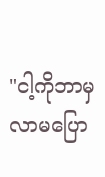"ငါ့ကိုဘာမှလာမပြော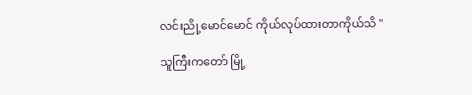လင်းညို့မောင်မောင် ကိုယ်လုပ်ထားတာကိုယ်သိ "

သူကြီးကတော် မြို့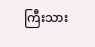ကြီးသား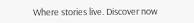Where stories live. Discover now